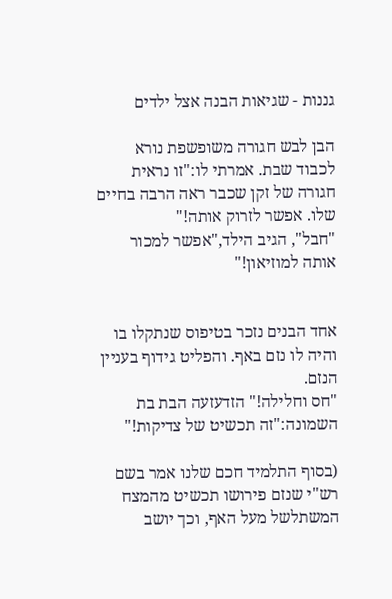גננות - שגיאות הבנה אצל ילדים

הבן לבש חגורה משופשפת נורא לכבוד שבת. אמרתי לו:"זו נראית חגורה של זקן שכבר ראה הרבה בחיים שלו. אפשר לזרוק אותה!"
"חבל", הגיב הילד,"אפשר למכור אותה למוזיאון!"


אחד הבנים נזכר בטיפוס שנתקלו בו והיה לו נזם באף. והפליט גידוף בעניין הנזם.
"חס וחלילה!" הזדעזעה הבת בת השמונה:"זה תכשיט של צדיקות!"

(בסוף התלמיד חכם שלנו אמר בשם רש"י שנזם פירושו תכשיט מהמצח המשתלשל מעל האף, וכך יושב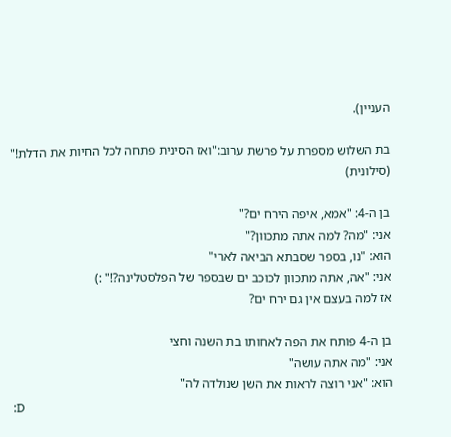העניין).

בת השלוש מספרת על פרשת ערוב:"ואז הסינית פתחה לכל החיות את הדלת!" (סילונית)

בן ה-4: "אמא, איפה הירח ים?"
אני: "מה? למה אתה מתכוון?"
הוא: "נו, בספר שסבתא הביאה לארי"
אני: "אה, אתה מתכוון לכוכב ים שבספר של הפלסטלינה?!" :)
אז למה בעצם אין גם ירח ים?

בן ה-4 פותח את הפה לאחותו בת השנה וחצי
אני: "מה אתה עושה"
הוא: "אני רוצה לראות את השן שנולדה לה"
:D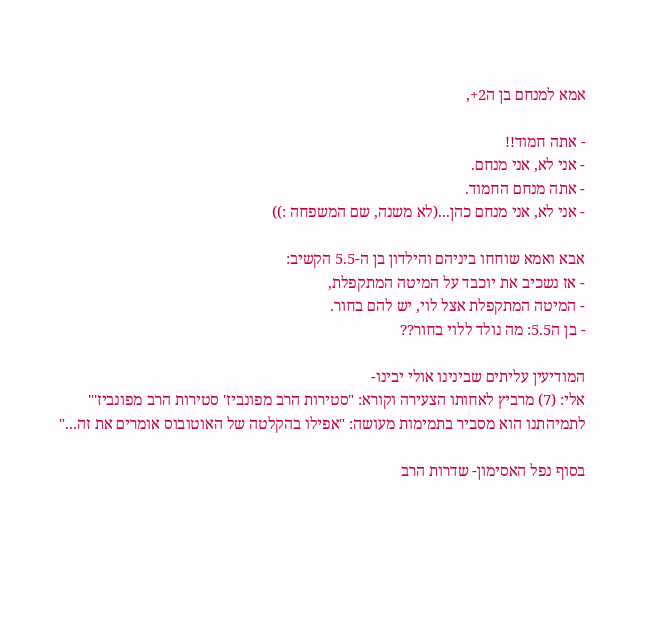אמא למנחם בן ה2+,

- אתה חמוד!!
- אני לא, אני מנחם.
- אתה מנחם החמוד.
- אני לא, אני מנחם כהן...(לא משנה, שם המשפחה :))

אבא ואמא שוחחו ביניהם והילדון בן ה-5.5 הקשיב:
- אז נשכיב את יוכבד על המיטה המתקפלת,
- המיטה המתקפלת אצל לוי, יש להם בחור.
- בן ה5.5: מה נולד ללוי בחור??

המודיעין עליתים שבינינו אולי יבינו-
אלי: (7) מרביץ לאחותו הצעירה וקורא: "סטירות הרב מפונביז' סטירות הרב מפונביז'"
לתמיהתנו הוא מסביר בתמימות מעושה: "אפילו בהקלטה של האוטובוס אומרים את זה..."

בסוף נפל האסימון- שדרות הרב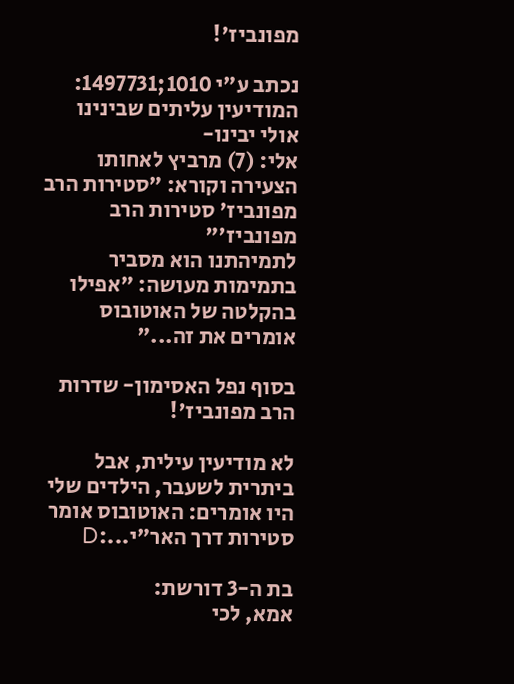מפונביז'!

נכתב ע"י 1010;1497731:
המודיעין עליתים שבינינו אולי יבינו-
אלי: (7) מרביץ לאחותו הצעירה וקורא: "סטירות הרב מפונביז' סטירות הרב מפונביז'"
לתמיהתנו הוא מסביר בתמימות מעושה: "אפילו בהקלטה של האוטובוס אומרים את זה..."

בסוף נפל האסימון- שדרות הרב מפונביז'!

לא מודיעין עילית, אבל ביתרית לשעבר, הילדים שלי היו אומרים: האוטובוס אומר סטירות דרך האר"י...:D

בת ה-3 דורשת:
אמא, לכי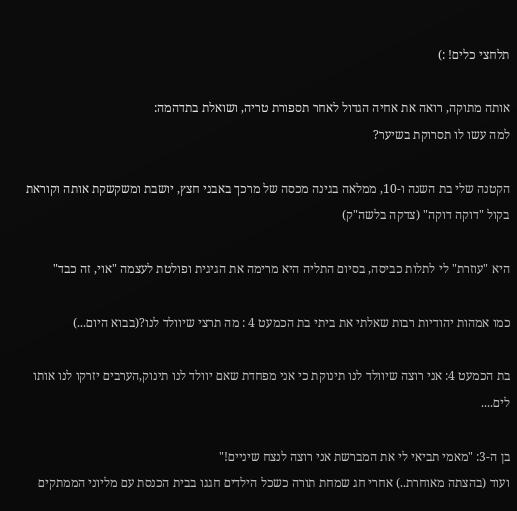תלחצי כלים! :)

אותה מתוקה, רואה את אחיה הגדול לאחר תספורת טריה, ושואלת בתדהמה:
למה עשו לו תסרוקת בשיער?

הקטנה שלי בת השנה ו-10, ממלאה בגינה מכסה של מרכך באבני חצץ, יושבת ומשקשקת אותה וקוראת בקול "דוקה דוקה" (צדקה בלשה"ק)

היא "עוזרת" לי לתלות כביסה, בסיום התליה היא מרימה את הגיגית ופולטת לעצמה "אוי, זה כבד"

כמו אמהות יהודיות רבות שאלתי את ביתי בת הכמעט 4 : מה תרצי שיוולד לנו?(בבוא היום...)

בת הכמעט 4: אני רוצה שיוולד לנו תינוקת כי אני מפחדת שאם יוולד לנו תינוק,הערבים יזרקו לנו אותו לים....

בן ה-3: "מאמי תביאי לי את המברשת אני רוצה לנצח שיניים!"
ועוד (בהצתה מאוחרת..) אחרי חג שמחת תורה כשכל הילדים חגגו בבית הכנסת עם מליוני הממתקים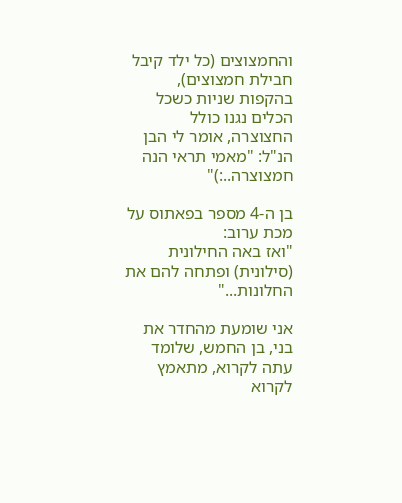והחמצוצים (כל ילד קיבל חבילת חמצוצים), בהקפות שניות כשכל הכלים נגנו כולל החצוצרה, אומר לי הבן הנ"ל: "מאמי תראי הנה חמצוצרה..:)"

בן ה-4 מספר בפאתוס על מכת ערוב:
"ואז באה החילונית (סילונית) ופתחה להם את החלונות..."

אני שומעת מהחדר את בני, בן החמש, שלומד עתה לקרוא, מתאמץ לקרוא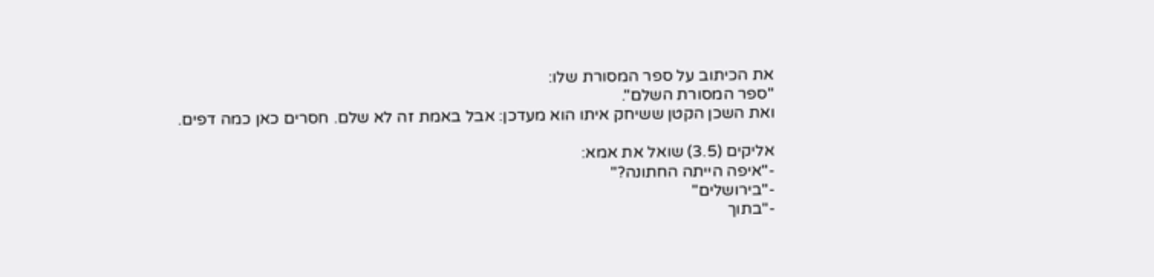את הכיתוב על ספר המסורת שלו:
"ספר המסורת השלם".
ואת השכן הקטן ששיחק איתו הוא מעדכן: אבל באמת זה לא שלם. חסרים כאן כמה דפים.

אליקים (3.5) שואל את אמא:
-"איפה הייתה החתונה?"
-"בירושלים"
-"בתוך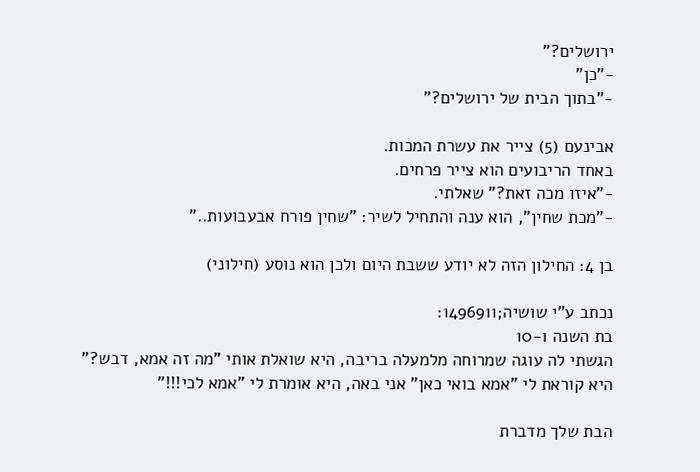ירושלים?"
-"כן"
-"בתוך הבית של ירושלים?"

אבינעם (5) צייר את עשרת המכות.
באחד הריבועים הוא צייר פרחים.
-"איזו מכה זאת?" שאלתי.
-"מכת שחין", הוא ענה והתחיל לשיר: "שחין פורח אבעבועות.."

בן 4: החילון הזה לא יודע ששבת היום ולכן הוא נוסע (חילוני)

נכתב ע"י שושיה;1496911:
בת השנה ו-10
הגשתי לה עוגה שמרוחה מלמעלה בריבה, היא שואלת אותי "מה זה אמא, דבש?"
היא קוראת לי "אמא בואי כאן" אני באה, היא אומרת לי "אמא לכי!!!"

הבת שלך מדברת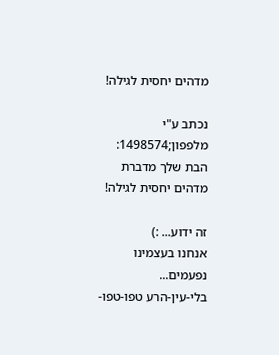מדהים יחסית לגילה!

נכתב ע"י מלפפון;1498574:
הבת שלך מדברת מדהים יחסית לגילה!

זה ידוע... :)
אנחנו בעצמינו נפעמים...
בלי-עין-הרע טפו-טפו-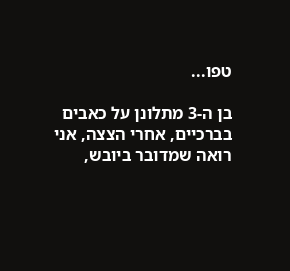טפו...

בן ה-3 מתלונן על כאבים בברכיים, אחרי הצצה, אני רואה שמדובר ביובש,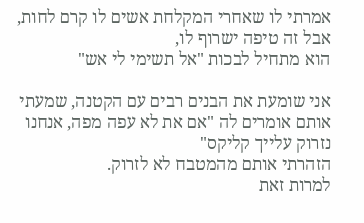אמרתי לו שאחרי המקלחת אשים לו קרם לחות,
אבל זה טיפה ישרוף לו,
הוא מתחיל לבכות "אל תשימי לי אש"

אני שומעת את הבנים רבים עם הקטנה, שמעתי אותם אומרים לה "אם את לא עפה מפה, אנחנו נזרוק עלייך קליקס"
הזהרתי אותם מהמטבח לא לזרוק.
למרות זאת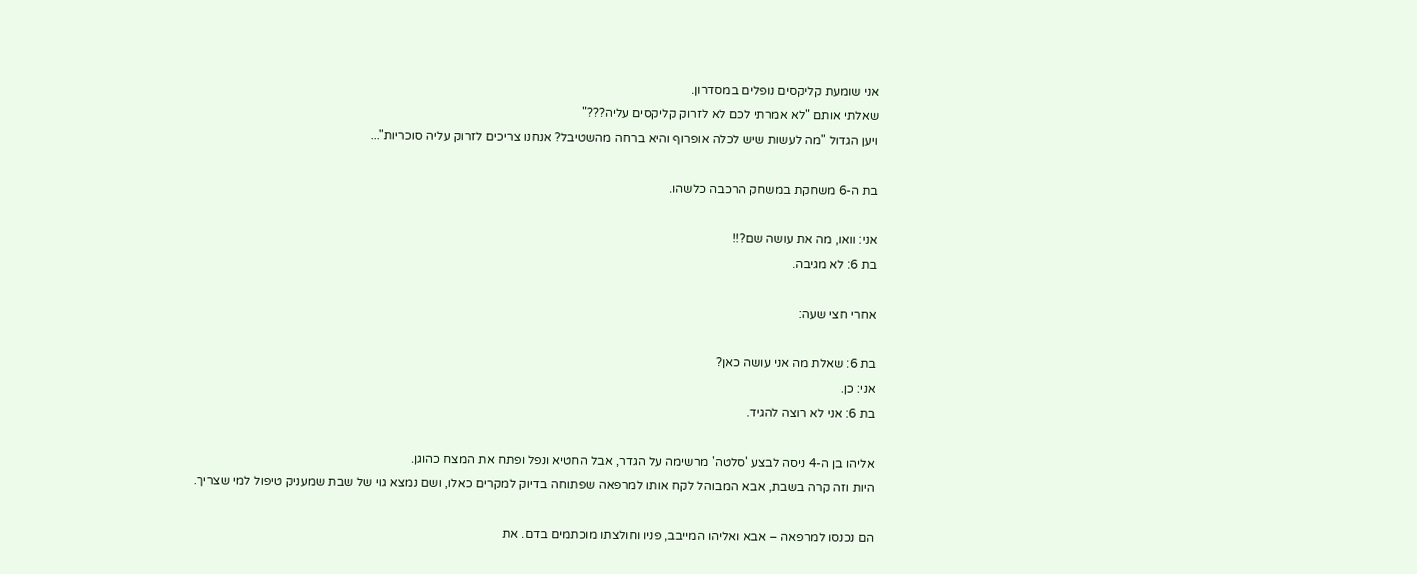אני שומעת קליקסים נופלים במסדרון.
שאלתי אותם "לא אמרתי לכם לא לזרוק קליקסים עליה???"
ויען הגדול "מה לעשות שיש לכלה אופרוף והיא ברחה מהשטיבל? אנחנו צריכים לזרוק עליה סוכריות"...

בת ה-6 משחקת במשחק הרכבה כלשהו.

אני: וואו, מה את עושה שם?!!
בת 6: לא מגיבה.

אחרי חצי שעה:

בת 6: שאלת מה אני עושה כאן?
אני: כן.
בת 6: אני לא רוצה להגיד.

אליהו בן ה-4 ניסה לבצע 'סלטה' מרשימה על הגדר, אבל החטיא ונפל ופתח את המצח כהוגן.
היות וזה קרה בשבת, אבא המבוהל לקח אותו למרפאה שפתוחה בדיוק למקרים כאלו, ושם נמצא גוי של שבת שמעניק טיפול למי שצריך.

הם נכנסו למרפאה – אבא ואליהו המייבב, פניו וחולצתו מוכתמים בדם. את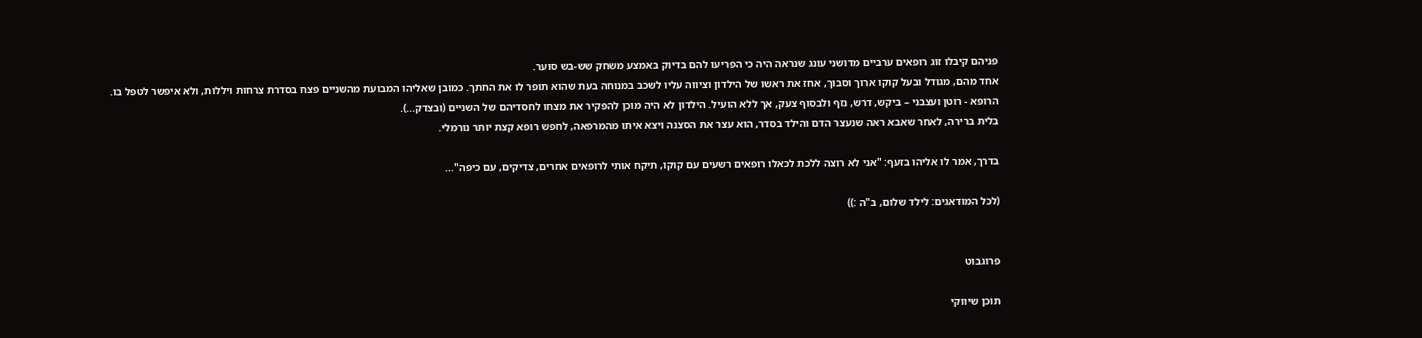פניהם קיבלו זוג רופאים ערביים מדושני עונג שנראה היה כי הפריעו להם בדיוק באמצע משחק שש-בש סוער.
אחד מהם, מגודל ובעל קוקו ארוך וסבוך, אחז את ראשו של הילדון וציווה עליו לשכב במנוחה בעת שהוא תופר לו את החתך. כמובן שאליהו המבועת מהשניים פצח בסדרת צרחות ויללות, ולא איפשר לטפל בו.
הרופא - רוטן ועצבני – ביקש, דרש, נזף ולבסוף צעק, אך ללא הועיל. הילדון לא היה מוכן להפקיר את מצחו לחסדיהם של השניים (ובצדק...).
בלית ברירה, לאחר שאבא ראה שנעצר הדם והילד בסדר, הוא עצר את הסצנה ויצא איתו מהמרפאה, לחפש רופא קצת יותר נורמלי.

בדרך, אמר לו אליהו בזעף: "אני לא רוצה ללכת לכאלו רופאים רשעים עם קוקו, תיקח אותי לרופאים אחרים, צדיקים, עם כיפה"...

(לכל המודאגים: לילד שלום, ב"ה :))


פרוגבוט

תוכן שיווקי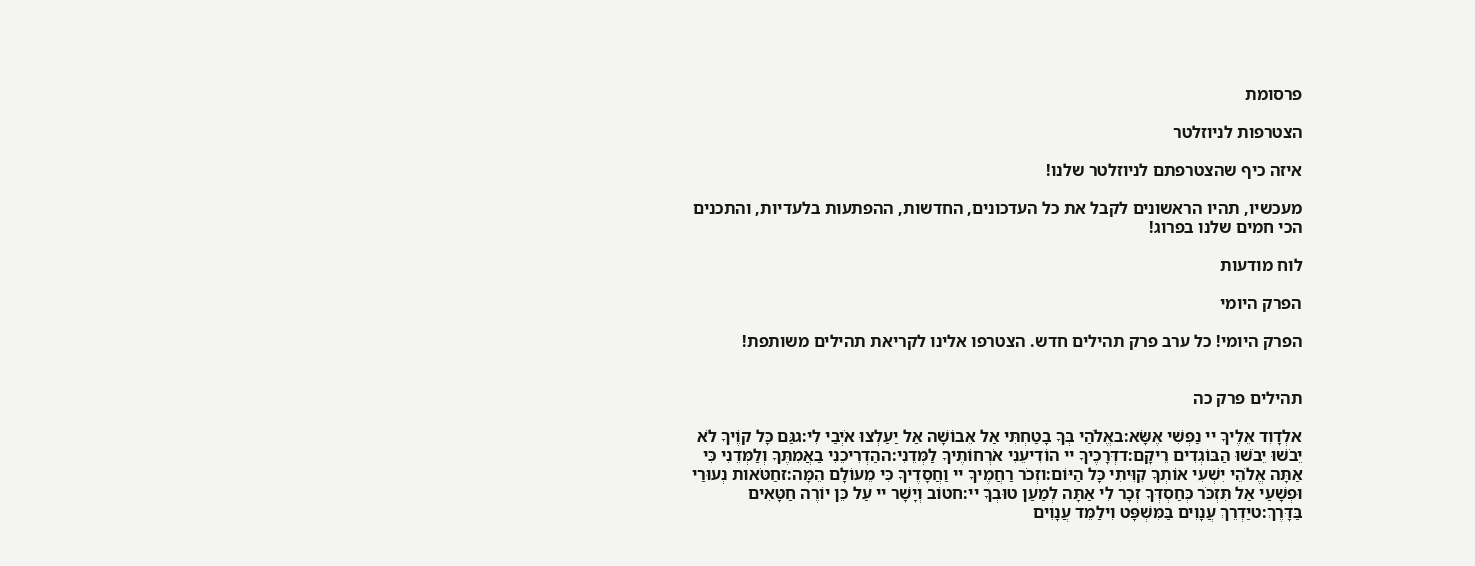פרסומת

הצטרפות לניוזלטר

איזה כיף שהצטרפתם לניוזלטר שלנו!

מעכשיו, תהיו הראשונים לקבל את כל העדכונים, החדשות, ההפתעות בלעדיות, והתכנים הכי חמים שלנו בפרוג!

לוח מודעות

הפרק היומי

הפרק היומי! כל ערב פרק תהילים חדש. הצטרפו אלינו לקריאת תהילים משותפת!


תהילים פרק כה

אלְדָוִד אֵלֶיךָ יי נַפְשִׁי אֶשָּׂא:באֱלֹהַי בְּךָ בָטַחְתִּי אַל אֵבוֹשָׁה אַל יַעַלְצוּ אֹיְבַי לִי:גגַּם כָּל קוֶֹיךָ לֹא יֵבֹשׁוּ יֵבֹשׁוּ הַבּוֹגְדִים רֵיקָם:דדְּרָכֶיךָ יי הוֹדִיעֵנִי אֹרְחוֹתֶיךָ לַמְּדֵנִי:ההַדְרִיכֵנִי בַאֲמִתֶּךָ וְלַמְּדֵנִי כִּי אַתָּה אֱלֹהֵי יִשְׁעִי אוֹתְךָ קִוִּיתִי כָּל הַיּוֹם:וזְכֹר רַחֲמֶיךָ יי וַחֲסָדֶיךָ כִּי מֵעוֹלָם הֵמָּה:זחַטֹּאות נְעוּרַי וּפְשָׁעַי אַל תִּזְכֹּר כְּחַסְדְּךָ זְכָר לִי אַתָּה לְמַעַן טוּבְךָ יי:חטוֹב וְיָשָׁר יי עַל כֵּן יוֹרֶה חַטָּאִים בַּדָּרֶךְ:טיַדְרֵךְ עֲנָוִים בַּמִּשְׁפָּט וִילַמֵּד עֲנָוִים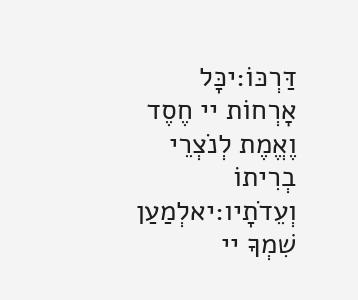דַּרְכּוֹ:יכָּל אָרְחוֹת יי חֶסֶד וֶאֱמֶת לְנֹצְרֵי בְרִיתוֹ וְעֵדֹתָיו:יאלְמַעַן שִׁמְךָ יי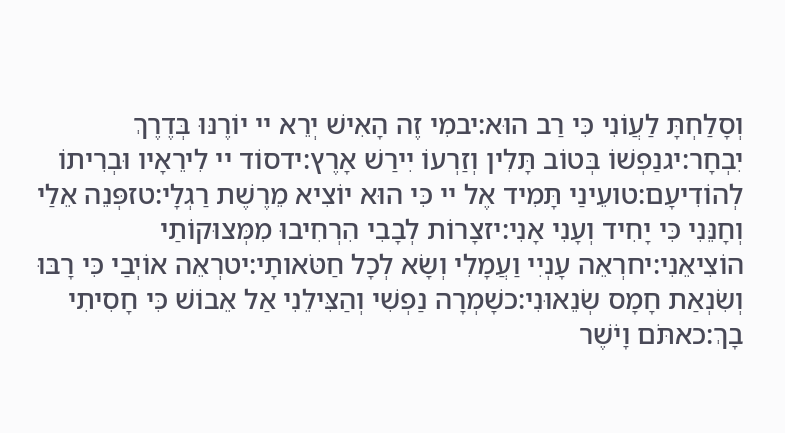וְסָלַחְתָּ לַעֲוֹנִי כִּי רַב הוּא:יבמִי זֶה הָאִישׁ יְרֵא יי יוֹרֶנּוּ בְּדֶרֶךְ יִבְחָר:יגנַפְשׁוֹ בְּטוֹב תָּלִין וְזַרְעוֹ יִירַשׁ אָרֶץ:ידסוֹד יי לִירֵאָיו וּבְרִיתוֹ לְהוֹדִיעָם:טועֵינַי תָּמִיד אֶל יי כִּי הוּא יוֹצִיא מֵרֶשֶׁת רַגְלָי:טזפְּנֵה אֵלַי וְחָנֵּנִי כִּי יָחִיד וְעָנִי אָנִי:יזצָרוֹת לְבָבִי הִרְחִיבוּ מִמְּצוּקוֹתַי הוֹצִיאֵנִי:יחרְאֵה עָנְיִי וַעֲמָלִי וְשָׂא לְכָל חַטֹּאותָי:יטרְאֵה אוֹיְבַי כִּי רָבּוּ וְשִׂנְאַת חָמָס שְׂנֵאוּנִי:כשָׁמְרָה נַפְשִׁי וְהַצִּילֵנִי אַל אֵבוֹשׁ כִּי חָסִיתִי בָךְ:כאתֹּם וָיֹשֶׁר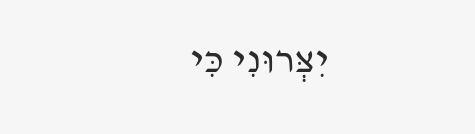יִצְּרוּנִי כִּי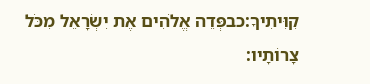קִוִּיתִיךָ:כבפְּדֵה אֱלֹהִים אֶת יִשְׂרָאֵל מִכֹּל צָרוֹתָיו: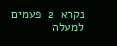נקרא  2  פעמים
למעלה